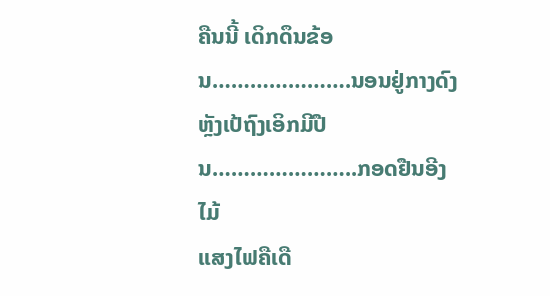ຄືນນີ້ ເດິກດຶນຂ້ອນ………………….ນອນຢູ່ກາງດົງ
ຫຼັງເປ້ຖົງເອິກມີປືນ…………………..ກອດຢືນອີງໄມ້
ແສງໄຟຄືເດື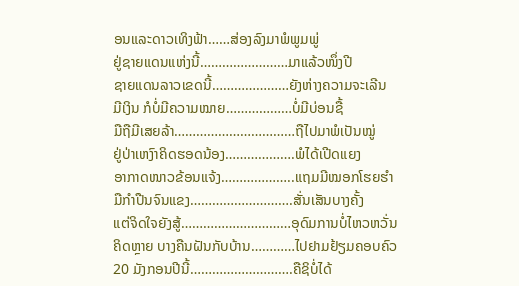ອນແລະດາວເທິງຟ້າ……ສ່ອງລົງມາພໍພູມພູ່
ຢູ່ຊາຍແດນແຫ່ງນີ້……………………ມາແລ້ວໜຶ່ງປີ
ຊາຍແດນລາວເຂດນີ້…………………ຍັງຫ່າງຄວາມຈະເລີນ
ມີເງິນ ກໍບໍ່ມີຄວາມໝາຍ………………ບໍ່ມີບ່ອນຊື້
ມືຖືມີເສຍລ້າ……………………………ຖືໄປມາພໍເປັນໝູ່
ຢູ່ປ່າເຫງົາຄິດຮອດນ້ອງ……………….ພໍໄດ້ເປີດແຍງ
ອາກາດໜາວຂ້ອນແຈ້ງ………………..ແຖມມີໝອກໂຮຍຮຳ
ມືກຳປືນຈົນແຂງ……………………….ສັ່ນເສັນບາງຄັ້ງ
ແຕ່ຈິດໃຈຍັງສູ້…………………………ອຸດົມການບໍ່ໄຫວຫວັ່ນ
ຄິດຫຼາຍ ບາງຄືນຝັນກັບບ້ານ…………ໄປຢາມຢ້ຽມຄອບຄົວ
20 ມັງກອນປີນີ້……………………….ຄືຊິບໍ່ໄດ້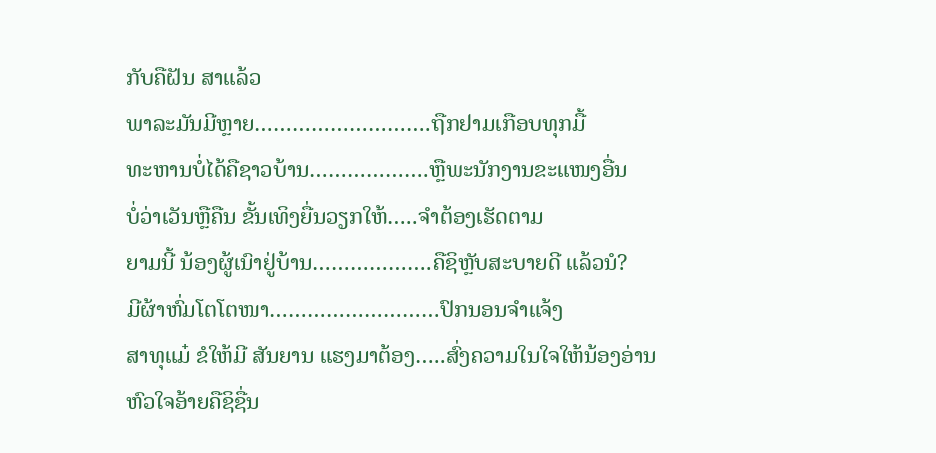ກັບຄືຝັນ ສາແລ້ວ
ພາລະມັນມີຫຼາຍ……………………….ຖືກຢາມເກືອບທຸກມື້
ທະຫານບໍ່ໄດ້ຄືຊາວບ້ານ……………….ຫຼືພະນັກງານຂະແໜງອື່ນ
ບໍ່ວ່າເວັນຫຼືຄືນ ຂັ້ນເທິງຍື່ນວຽກໃຫ້…..ຈຳຕ້ອງເຮັດຕາມ
ຍາມນີ້ ນ້ອງຜູ້ເນົາຢູ່ບ້ານ……………….ຄືຊິຫຼັບສະບາຍດີ ແລ້ວນໍ?
ມີຜ້າຫົ່ມໂຕໂຕໜາ………………………ປົກນອນຈຳແຈ້ງ
ສາທຸແມ໋ ຂໍໃຫ້ມີ ສັນຍານ ແຮງມາຕ້ອງ…..ສົ່ງຄວາມໃນໃຈໃຫ້ນ້ອງອ່ານ
ຫົວໃຈອ້າຍຄືຊິຊື່ນ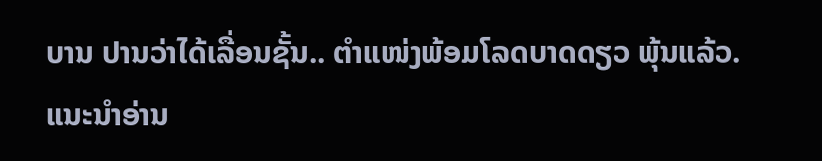ບານ ປານວ່າໄດ້ເລື່ອນຊັ້ນ.. ຕຳແໜ່ງພ້ອມໂລດບາດດຽວ ພຸ້ນແລ້ວ.
ແນະນຳອ່ານ